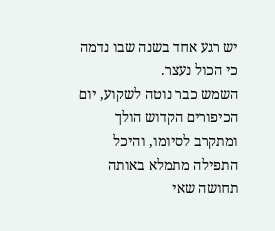יש רגע אחד בשנה שבו נדמה כי הכול נעצר.
השמש כבר נוטה לשקוע, יום הכיפורים הקדוש הולך ומתקרב לסיומו, והיכל התפילה מתמלא באותה תחושה שאי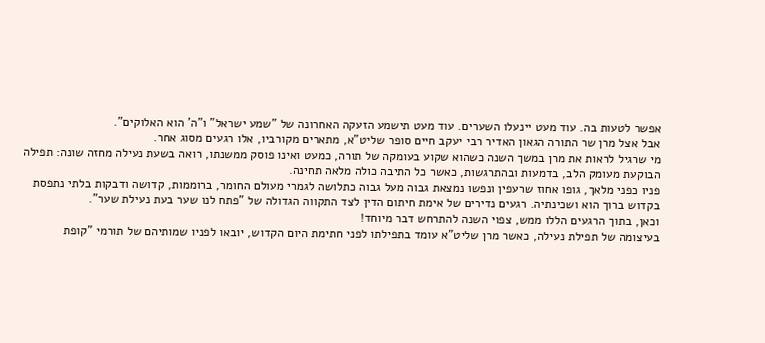אפשר לטעות בה. עוד מעט יינעלו השערים. עוד מעט תישמע הזעקה האחרונה של "שמע ישראל" ו"ה' הוא האלוקים".
אבל אצל מרן שר התורה הגאון האדיר רבי יעקב חיים סופר שליט"א, מתארים מקורביו, אלו רגעים מסוג אחר.
מי שרגיל לראות את מרן במשך השנה כשהוא שקוע בעומקה של תורה, כמעט ואינו פוסק ממשנתו, רואה בשעת נעילה מחזה שונה: תפילה הבוקעת מעומק הלב, בדמעות ובהתרגשות, כאשר כל התיבה כולה מלאה תחינה.
פניו כפני מלאך, גופו אחוז שרעפין ונפשו נמצאת גבוה מעל גבוה כתלושה לגמרי מעולם החומר, ברוממות, קדושה ודבקות בלתי נתפסת בקדוש ברוך הוא ושכינתיה. רגעים נדירים של אימת חיתום הדין לצד התקווה הגדולה של "פתח לנו שער בעת נעילת שער".
וכאן, בתוך הרגעים הללו ממש, צפוי השנה להתרחש דבר מיוחד!
בעיצומה של תפילת נעילה, כאשר מרן שליט"א עומד בתפילתו לפני חתימת היום הקדוש, יובאו לפניו שמותיהם של תורמי "קופת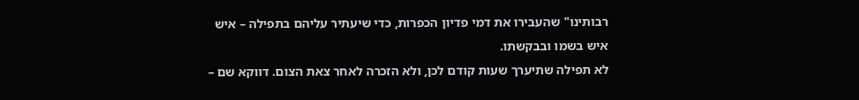רבותינו" שהעבירו את דמי פדיון הכפרות, כדי שיעתיר עליהם בתפילה – איש איש בשמו ובבקשתו.
לא תפילה שתיערך שעות קודם לכן, ולא הזכרה לאחר צאת הצום. דווקא שם –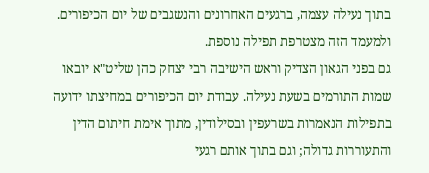בתוך נעילה עצמה, ברגעים האחרונים והנשגבים של יום הכיפורים.
ולמעמד הזה מצטרפת תפילה נוספת.
גם בפני הגאון הצדיק וראש הישיבה רבי יצחק כהן שליט"א יובאו שמות התורמים בשעת נעילה. עבודת יום הכיפורים במחיצתו ידועה בתפילות הנאמרות בשרעפין ובסילודין, מתוך אימת חיתום הדין והתעוררות גדולה; וגם בתוך אותם רגעי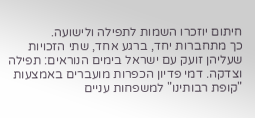חיתום יוזכרו השמות לתפילה ולישועה.
כך מתחברות יחד, ברגע אחד, שתי הזכויות שעליהן זועק עם ישראל בימים הנוראים: תפילה וצדקה. דמי פדיון הכפרות מועברים באמצעות "קופת רבותינו" למשפחות עניים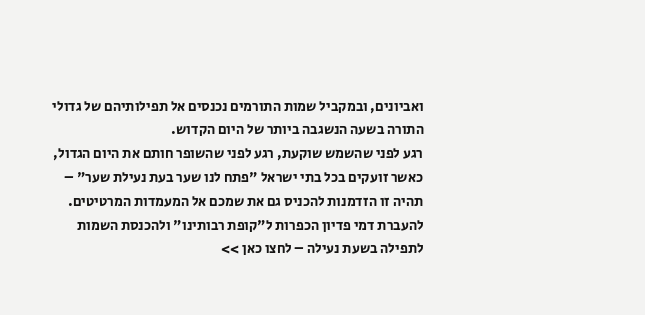ואביונים, ובמקביל שמות התורמים נכנסים אל תפילותיהם של גדולי התורה בשעה הנשגבה ביותר של היום הקדוש.
רגע לפני שהשמש שוקעת, רגע לפני שהשופר חותם את היום הגדול, כאשר זועקים בכל בתי ישראל "פתח לנו שער בעת נעילת שער" – תהיה זו הזדמנות להכניס גם את שמכם אל המעמדות המרטיטים.
להעברת דמי פדיון הכפרות ל"קופת רבותינו" ולהכנסת השמות לתפילה בשעת נעילה – לחצו כאן >>